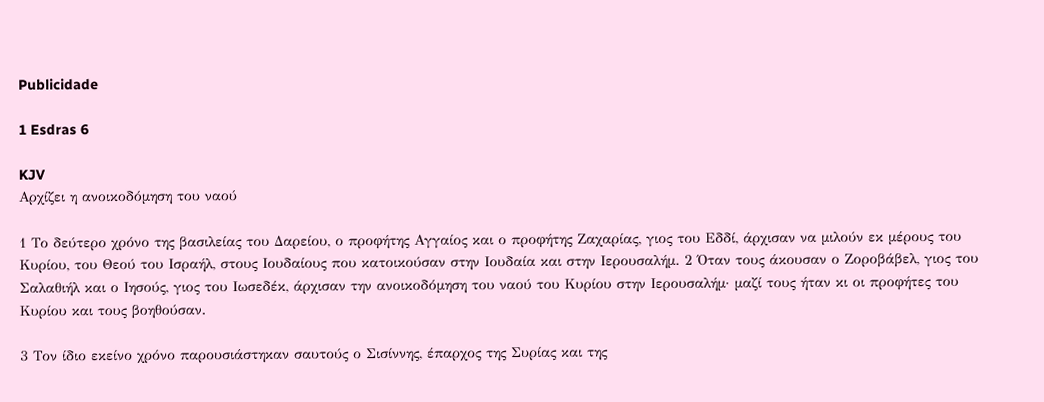Publicidade

1 Esdras 6

KJV
Αρχίζει η ανοικοδόμηση του ναού

1 Το δεύτερο χρόνο της βασιλείας του Δαρείου, ο προφήτης Αγγαίος και ο προφήτης Ζαχαρίας, γιος του Εδδί, άρχισαν να μιλούν εκ μέρους του Κυρίου, του Θεού του Ισραήλ, στους Ιουδαίους που κατοικούσαν στην Ιουδαία και στην Ιερουσαλήμ. 2 Όταν τους άκουσαν ο Ζοροβάβελ, γιος του Σαλαθιήλ και ο Ιησούς, γιος του Ιωσεδέκ, άρχισαν την ανοικοδόμηση του ναού του Κυρίου στην Ιερουσαλήμ· μαζί τους ήταν κι οι προφήτες του Κυρίου και τους βοηθούσαν.

3 Τον ίδιο εκείνο χρόνο παρουσιάστηκαν σαυτούς ο Σισίννης, έπαρχος της Συρίας και της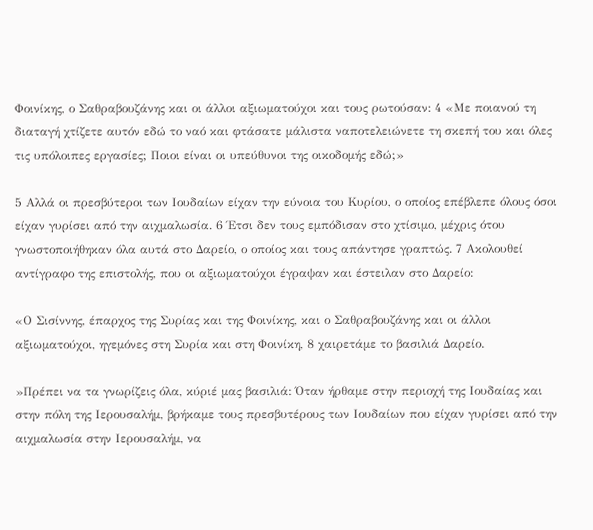Φοινίκης, ο Σαθραβουζάνης και οι άλλοι αξιωματούχοι και τους ρωτούσαν: 4 «Με ποιανού τη διαταγή χτίζετε αυτόν εδώ το ναό και φτάσατε μάλιστα ναποτελειώνετε τη σκεπή του και όλες τις υπόλοιπες εργασίες; Ποιοι είναι οι υπεύθυνοι της οικοδομής εδώ;»

5 Αλλά οι πρεσβύτεροι των Ιουδαίων είχαν την εύνοια του Κυρίου, ο οποίος επέβλεπε όλους όσοι είχαν γυρίσει από την αιχμαλωσία. 6 Έτσι δεν τους εμπόδισαν στο χτίσιμο, μέχρις ότου γνωστοποιήθηκαν όλα αυτά στο Δαρείο, ο οποίος και τους απάντησε γραπτώς. 7 Ακολουθεί αντίγραφο της επιστολής, που οι αξιωματούχοι έγραψαν και έστειλαν στο Δαρείο:

«Ο Σισίννης, έπαρχος της Συρίας και της Φοινίκης, και ο Σαθραβουζάνης και οι άλλοι αξιωματούχοι, ηγεμόνες στη Συρία και στη Φοινίκη, 8 χαιρετάμε το βασιλιά Δαρείο.

»Πρέπει να τα γνωρίζεις όλα, κύριέ μας βασιλιά: Όταν ήρθαμε στην περιοχή της Ιουδαίας και στην πόλη της Ιερουσαλήμ, βρήκαμε τους πρεσβυτέρους των Ιουδαίων που είχαν γυρίσει από την αιχμαλωσία στην Ιερουσαλήμ, να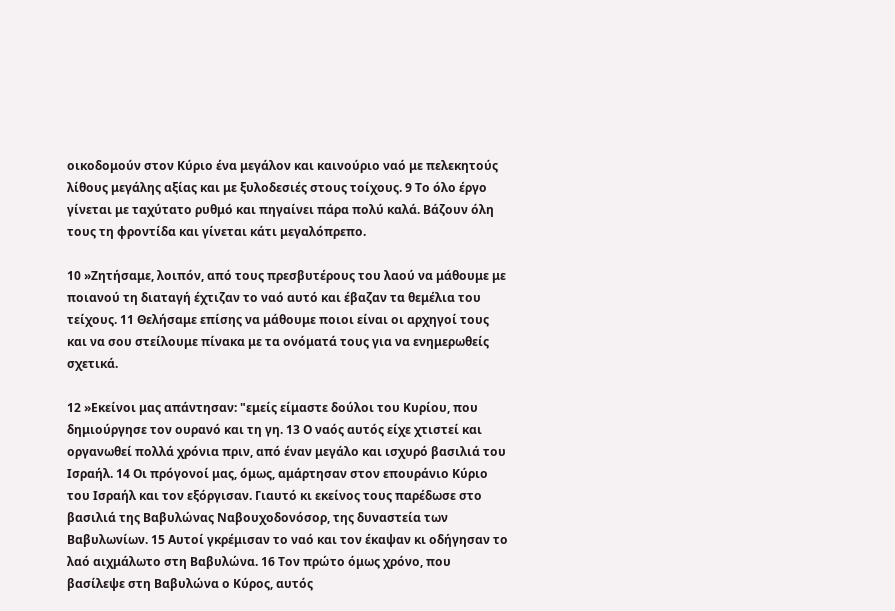οικοδομούν στον Κύριο ένα μεγάλον και καινούριο ναό με πελεκητούς λίθους μεγάλης αξίας και με ξυλοδεσιές στους τοίχους. 9 Το όλο έργο γίνεται με ταχύτατο ρυθμό και πηγαίνει πάρα πολύ καλά. Βάζουν όλη τους τη φροντίδα και γίνεται κάτι μεγαλόπρεπο.

10 »Ζητήσαμε, λοιπόν, από τους πρεσβυτέρους του λαού να μάθουμε με ποιανού τη διαταγή έχτιζαν το ναό αυτό και έβαζαν τα θεμέλια του τείχους. 11 Θελήσαμε επίσης να μάθουμε ποιοι είναι οι αρχηγοί τους και να σου στείλουμε πίνακα με τα ονόματά τους για να ενημερωθείς σχετικά.

12 »Εκείνοι μας απάντησαν: "εμείς είμαστε δούλοι του Κυρίου, που δημιούργησε τον ουρανό και τη γη. 13 Ο ναός αυτός είχε χτιστεί και οργανωθεί πολλά χρόνια πριν, από έναν μεγάλο και ισχυρό βασιλιά του Ισραήλ. 14 Οι πρόγονοί μας, όμως, αμάρτησαν στον επουράνιο Κύριο του Ισραήλ και τον εξόργισαν. Γιαυτό κι εκείνος τους παρέδωσε στο βασιλιά της Βαβυλώνας Ναβουχοδονόσορ, της δυναστεία των Βαβυλωνίων. 15 Αυτοί γκρέμισαν το ναό και τον έκαψαν κι οδήγησαν το λαό αιχμάλωτο στη Βαβυλώνα. 16 Τον πρώτο όμως χρόνο, που βασίλεψε στη Βαβυλώνα ο Κύρος, αυτός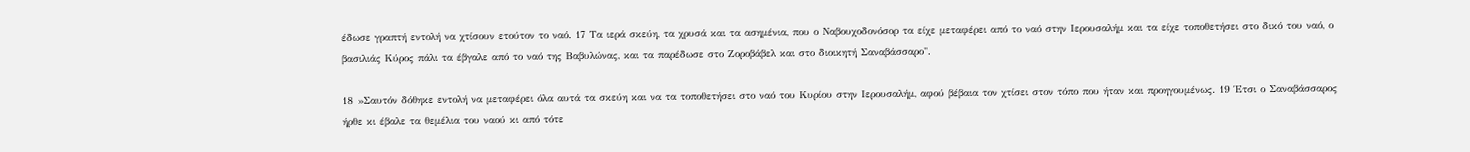έδωσε γραπτή εντολή να χτίσουν ετούτον το ναό. 17 Τα ιερά σκεύη, τα χρυσά και τα ασημένια, που ο Ναβουχοδονόσορ τα είχε μεταφέρει από το ναό στην Ιερουσαλήμ και τα είχε τοποθετήσει στο δικό του ναό, ο βασιλιάς Κύρος πάλι τα έβγαλε από το ναό της Βαβυλώνας, και τα παρέδωσε στο Ζοροβάβελ και στο διοικητή Σαναβάσσαρο".

18 »Σαυτόν δόθηκε εντολή να μεταφέρει όλα αυτά τα σκεύη και να τα τοποθετήσει στο ναό του Κυρίου στην Ιερουσαλήμ, αφού βέβαια τον χτίσει στον τόπο που ήταν και προηγουμένως. 19 Έτσι ο Σαναβάσσαρος ήρθε κι έβαλε τα θεμέλια του ναού κι από τότε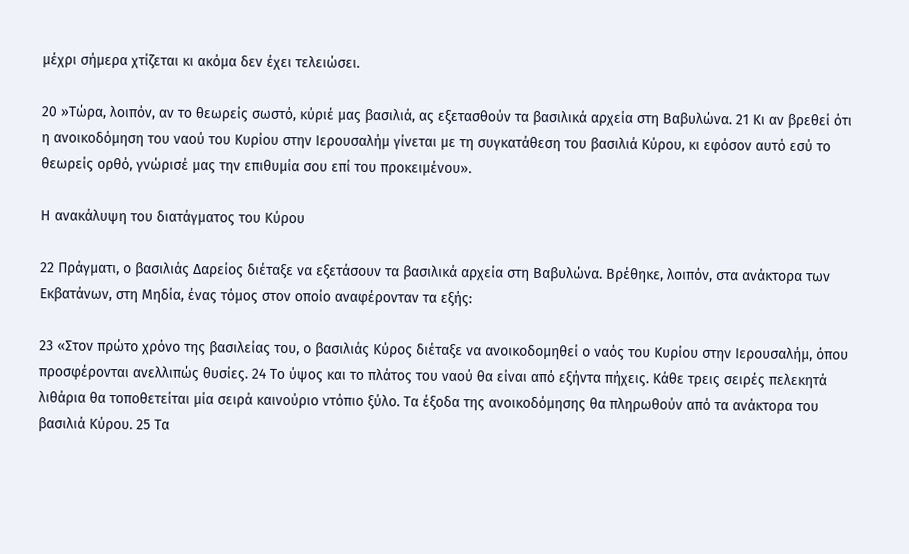μέχρι σήμερα χτίζεται κι ακόμα δεν έχει τελειώσει.

20 »Τώρα, λοιπόν, αν το θεωρείς σωστό, κύριέ μας βασιλιά, ας εξετασθούν τα βασιλικά αρχεία στη Βαβυλώνα. 21 Κι αν βρεθεί ότι η ανοικοδόμηση του ναού του Κυρίου στην Ιερουσαλήμ γίνεται με τη συγκατάθεση του βασιλιά Κύρου, κι εφόσον αυτό εσύ το θεωρείς ορθό, γνώρισέ μας την επιθυμία σου επί του προκειμένου».

Η ανακάλυψη του διατάγματος του Κύρου

22 Πράγματι, ο βασιλιάς Δαρείος διέταξε να εξετάσουν τα βασιλικά αρχεία στη Βαβυλώνα. Βρέθηκε, λοιπόν, στα ανάκτορα των Εκβατάνων, στη Μηδία, ένας τόμος στον οποίο αναφέρονταν τα εξής:

23 «Στον πρώτο χρόνο της βασιλείας του, ο βασιλιάς Κύρος διέταξε να ανοικοδομηθεί ο ναός του Κυρίου στην Ιερουσαλήμ, όπου προσφέρονται ανελλιπώς θυσίες. 24 Το ύψος και το πλάτος του ναού θα είναι από εξήντα πήχεις. Κάθε τρεις σειρές πελεκητά λιθάρια θα τοποθετείται μία σειρά καινούριο ντόπιο ξύλο. Τα έξοδα της ανοικοδόμησης θα πληρωθούν από τα ανάκτορα του βασιλιά Κύρου. 25 Τα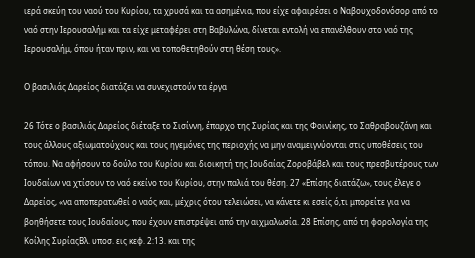ιερά σκεύη του ναού του Κυρίου, τα χρυσά και τα ασημένια, που είχε αφαιρέσει ο Ναβουχοδονόσορ από το ναό στην Ιερουσαλήμ και τα είχε μεταφέρει στη Βαβυλώνα, δίνεται εντολή να επανέλθουν στο ναό της Ιερουσαλήμ, όπου ήταν πριν, και να τοποθετηθούν στη θέση τους».

Ο βασιλιάς Δαρείος διατάζει να συνεχιστούν τα έργα

26 Τότε ο βασιλιάς Δαρείος διέταξε το Σισίννη, έπαρχο της Συρίας και της Φοινίκης, το Σαθραβουζάνη και τους άλλους αξιωματούχους και τους ηγεμόνες της περιοχής να μην αναμειγνύονται στις υποθέσεις του τόπου. Να αφήσουν το δούλο του Κυρίου και διοικητή της Ιουδαίας Ζοροβάβελ και τους πρεσβυτέρους των Ιουδαίων να χτίσουν το ναό εκείνο του Κυρίου, στην παλιά του θέση. 27 «Επίσης διατάζω», τους έλεγε ο Δαρείος, «να αποπερατωθεί ο ναός και, μέχρις ότου τελειώσει, να κάνετε κι εσείς ό,τι μπορείτε για να βοηθήσετε τους Ιουδαίους, που έχουν επιστρέψει από την αιχμαλωσία. 28 Επίσης, από τη φορολογία της Κοίλης ΣυρίαςΒλ. υποσ. εις κεφ. 2:13. και της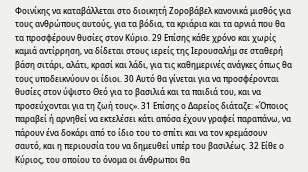Φοινίκης να καταβάλλεται στο διοικητή Ζοροβάβελ κανονικά μισθός για τους ανθρώπους αυτούς, για τα βόδια, τα κριάρια και τα αρνιά που θα τα προσφέρουν θυσίες στον Κύριο. 29 Επίσης κάθε χρόνο και χωρίς καμιά αντίρρηση, να δίδεται στους ιερείς της Ιερουσαλήμ σε σταθερή βάση σιτάρι, αλάτι, κρασί και λάδι, για τις καθημερινές ανάγκες όπως θα τους υποδεικνύουν οι ίδιοι. 30 Αυτό θα γίνεται για να προσφέρονται θυσίες στον ύψιστο Θεό για το βασιλιά και τα παιδιά του, και να προσεύχονται για τη ζωή τους». 31 Επίσης ο Δαρείος διάταζε: «Όποιος παραβεί ή αρνηθεί να εκτελέσει κάτι απόσα έχουν γραφεί παραπάνω, να πάρουν ένα δοκάρι από το ίδιο του το σπίτι και να τον κρεμάσουν σαυτό, και η περιουσία του να δημευθεί υπέρ του βασιλέως. 32 Είθε ο Κύριος, του οποίου το όνομα οι άνθρωποι θα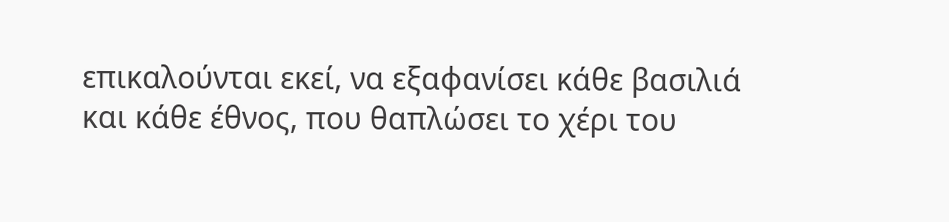επικαλούνται εκεί, να εξαφανίσει κάθε βασιλιά και κάθε έθνος, που θαπλώσει το χέρι του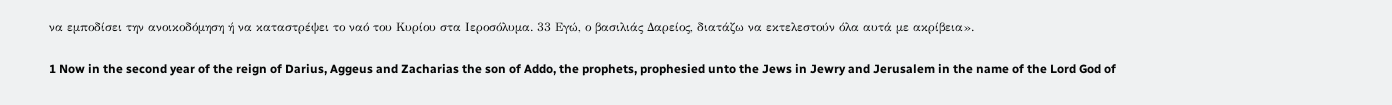να εμποδίσει την ανοικοδόμηση ή να καταστρέψει το ναό του Κυρίου στα Ιεροσόλυμα. 33 Εγώ, ο βασιλιάς Δαρείος, διατάζω να εκτελεστούν όλα αυτά με ακρίβεια».

1 Now in the second year of the reign of Darius, Aggeus and Zacharias the son of Addo, the prophets, prophesied unto the Jews in Jewry and Jerusalem in the name of the Lord God of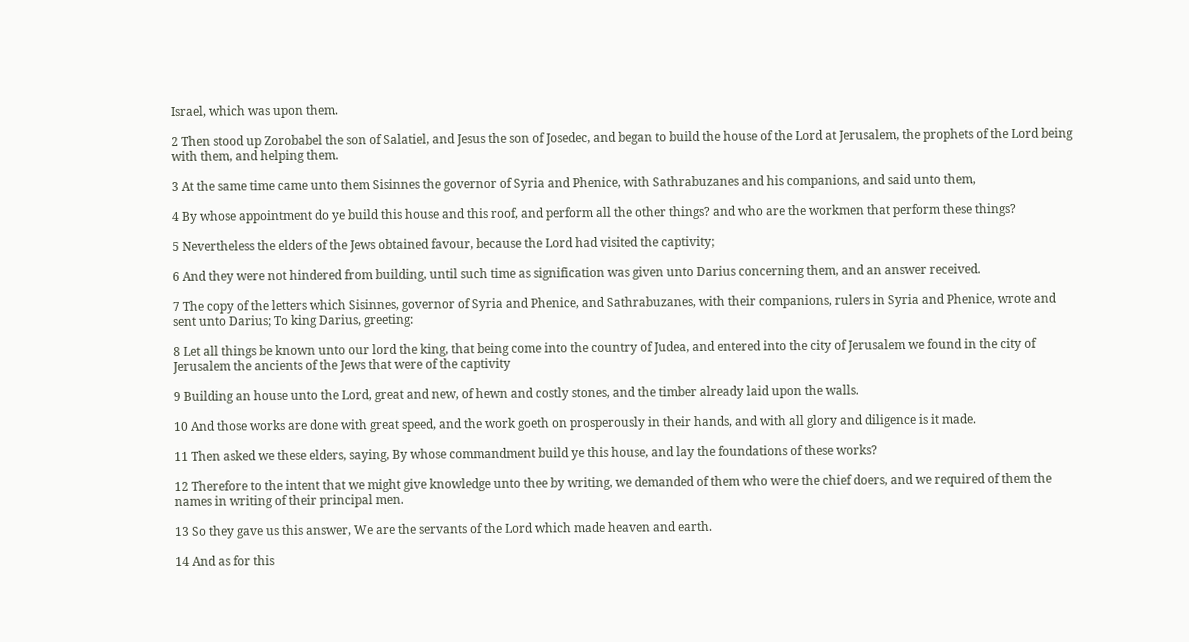Israel, which was upon them.

2 Then stood up Zorobabel the son of Salatiel, and Jesus the son of Josedec, and began to build the house of the Lord at Jerusalem, the prophets of the Lord being with them, and helping them.

3 At the same time came unto them Sisinnes the governor of Syria and Phenice, with Sathrabuzanes and his companions, and said unto them,

4 By whose appointment do ye build this house and this roof, and perform all the other things? and who are the workmen that perform these things?

5 Nevertheless the elders of the Jews obtained favour, because the Lord had visited the captivity;

6 And they were not hindered from building, until such time as signification was given unto Darius concerning them, and an answer received.

7 The copy of the letters which Sisinnes, governor of Syria and Phenice, and Sathrabuzanes, with their companions, rulers in Syria and Phenice, wrote and sent unto Darius; To king Darius, greeting:

8 Let all things be known unto our lord the king, that being come into the country of Judea, and entered into the city of Jerusalem we found in the city of Jerusalem the ancients of the Jews that were of the captivity

9 Building an house unto the Lord, great and new, of hewn and costly stones, and the timber already laid upon the walls.

10 And those works are done with great speed, and the work goeth on prosperously in their hands, and with all glory and diligence is it made.

11 Then asked we these elders, saying, By whose commandment build ye this house, and lay the foundations of these works?

12 Therefore to the intent that we might give knowledge unto thee by writing, we demanded of them who were the chief doers, and we required of them the names in writing of their principal men.

13 So they gave us this answer, We are the servants of the Lord which made heaven and earth.

14 And as for this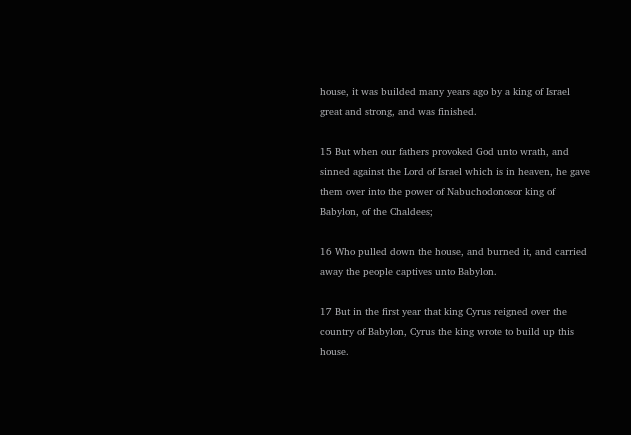house, it was builded many years ago by a king of Israel great and strong, and was finished.

15 But when our fathers provoked God unto wrath, and sinned against the Lord of Israel which is in heaven, he gave them over into the power of Nabuchodonosor king of Babylon, of the Chaldees;

16 Who pulled down the house, and burned it, and carried away the people captives unto Babylon.

17 But in the first year that king Cyrus reigned over the country of Babylon, Cyrus the king wrote to build up this house.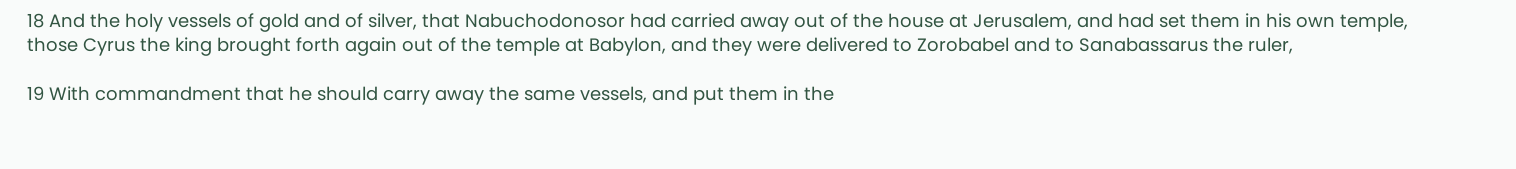18 And the holy vessels of gold and of silver, that Nabuchodonosor had carried away out of the house at Jerusalem, and had set them in his own temple, those Cyrus the king brought forth again out of the temple at Babylon, and they were delivered to Zorobabel and to Sanabassarus the ruler,

19 With commandment that he should carry away the same vessels, and put them in the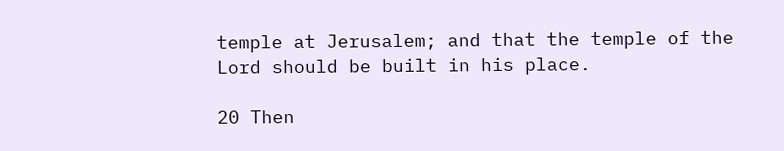temple at Jerusalem; and that the temple of the Lord should be built in his place.

20 Then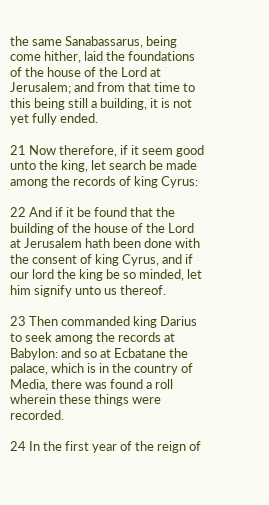the same Sanabassarus, being come hither, laid the foundations of the house of the Lord at Jerusalem; and from that time to this being still a building, it is not yet fully ended.

21 Now therefore, if it seem good unto the king, let search be made among the records of king Cyrus:

22 And if it be found that the building of the house of the Lord at Jerusalem hath been done with the consent of king Cyrus, and if our lord the king be so minded, let him signify unto us thereof.

23 Then commanded king Darius to seek among the records at Babylon: and so at Ecbatane the palace, which is in the country of Media, there was found a roll wherein these things were recorded.

24 In the first year of the reign of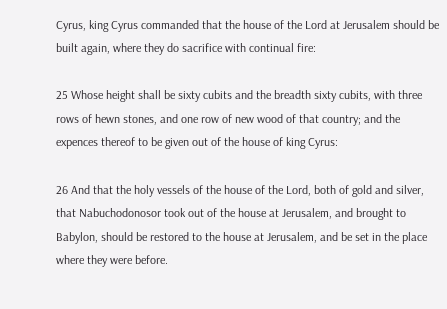Cyrus, king Cyrus commanded that the house of the Lord at Jerusalem should be built again, where they do sacrifice with continual fire:

25 Whose height shall be sixty cubits and the breadth sixty cubits, with three rows of hewn stones, and one row of new wood of that country; and the expences thereof to be given out of the house of king Cyrus:

26 And that the holy vessels of the house of the Lord, both of gold and silver, that Nabuchodonosor took out of the house at Jerusalem, and brought to Babylon, should be restored to the house at Jerusalem, and be set in the place where they were before.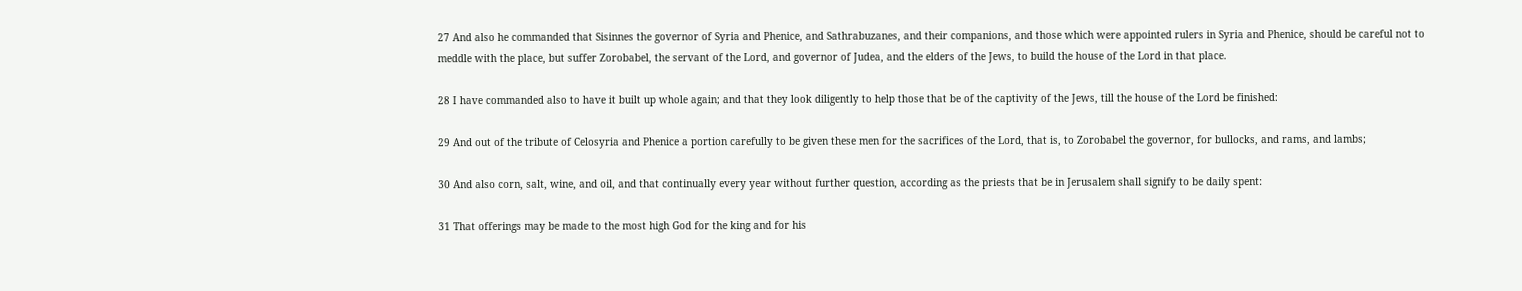27 And also he commanded that Sisinnes the governor of Syria and Phenice, and Sathrabuzanes, and their companions, and those which were appointed rulers in Syria and Phenice, should be careful not to meddle with the place, but suffer Zorobabel, the servant of the Lord, and governor of Judea, and the elders of the Jews, to build the house of the Lord in that place.

28 I have commanded also to have it built up whole again; and that they look diligently to help those that be of the captivity of the Jews, till the house of the Lord be finished:

29 And out of the tribute of Celosyria and Phenice a portion carefully to be given these men for the sacrifices of the Lord, that is, to Zorobabel the governor, for bullocks, and rams, and lambs;

30 And also corn, salt, wine, and oil, and that continually every year without further question, according as the priests that be in Jerusalem shall signify to be daily spent:

31 That offerings may be made to the most high God for the king and for his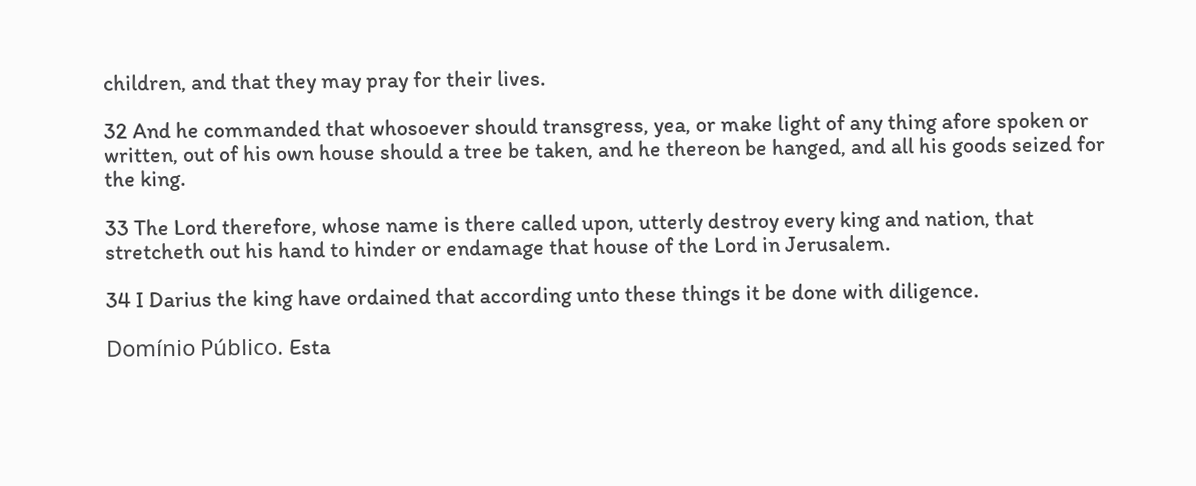children, and that they may pray for their lives.

32 And he commanded that whosoever should transgress, yea, or make light of any thing afore spoken or written, out of his own house should a tree be taken, and he thereon be hanged, and all his goods seized for the king.

33 The Lord therefore, whose name is there called upon, utterly destroy every king and nation, that stretcheth out his hand to hinder or endamage that house of the Lord in Jerusalem.

34 I Darius the king have ordained that according unto these things it be done with diligence.

Domínio Público. Esta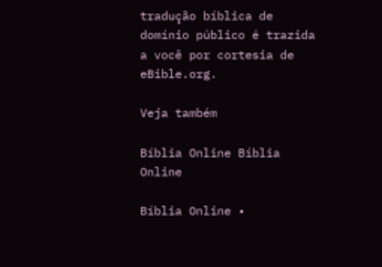tradução bíblica de domínio público é trazida a você por cortesia de eBible.org.

Veja também

Bíblia Online Bíblia Online

Bíblia Online •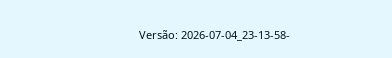Versão: 2026-07-04_23-13-58-